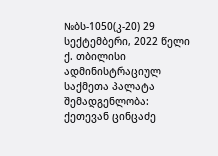№ბს-1050(კ-20) 29 სექტემბერი, 2022 წელი
ქ. თბილისი
ადმინისტრაციულ საქმეთა პალატა
შემადგენლობა:
ქეთევან ცინცაძე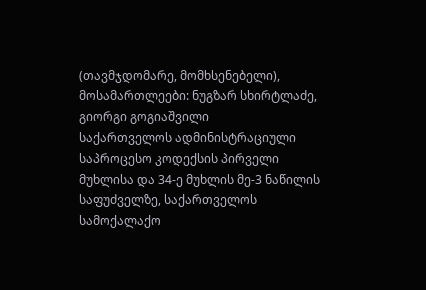(თავმჯდომარე, მომხსენებელი),
მოსამართლეები: ნუგზარ სხირტლაძე, გიორგი გოგიაშვილი
საქართველოს ადმინისტრაციული საპროცესო კოდექსის პირველი მუხლისა და 34-ე მუხლის მე-3 ნაწილის საფუძველზე, საქართველოს სამოქალაქო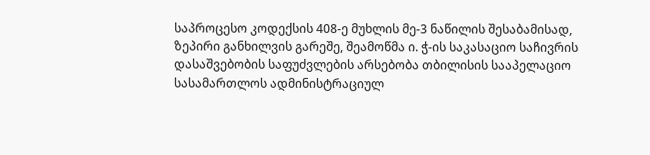საპროცესო კოდექსის 408-ე მუხლის მე-3 ნაწილის შესაბამისად, ზეპირი განხილვის გარეშე, შეამოწმა ი. ჭ-ის საკასაციო საჩივრის დასაშვებობის საფუძვლების არსებობა თბილისის სააპელაციო სასამართლოს ადმინისტრაციულ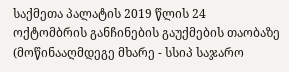საქმეთა პალატის 2019 წლის 24 ოქტომბრის განჩინების გაუქმების თაობაზე (მოწინააღმდეგე მხარე - სსიპ საჯარო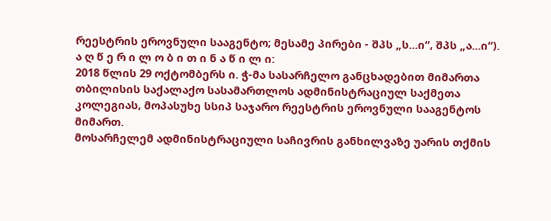რეესტრის ეროვნული სააგენტო; მესამე პირები - შპს „ს...ი“, შპს „ა...ი“).
ა ღ წ ე რ ი ლ ო ბ ი თ ი ნ ა წ ი ლ ი:
2018 წლის 29 ოქტომბერს ი. ჭ-მა სასარჩელო განცხადებით მიმართა თბილისის საქალაქო სასამართლოს ადმინისტრაციულ საქმეთა კოლეგიას, მოპასუხე სსიპ საჯარო რეესტრის ეროვნული სააგენტოს მიმართ.
მოსარჩელემ ადმინისტრაციული საჩივრის განხილვაზე უარის თქმის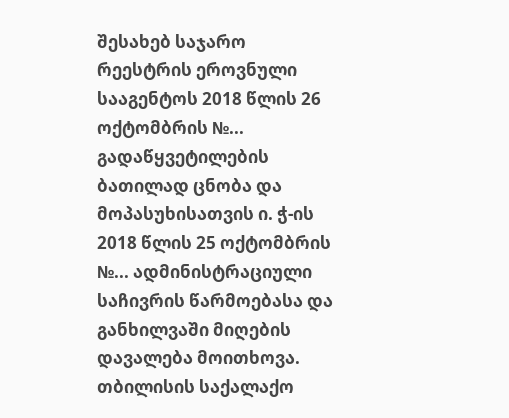შესახებ საჯარო რეესტრის ეროვნული სააგენტოს 2018 წლის 26 ოქტომბრის №... გადაწყვეტილების ბათილად ცნობა და მოპასუხისათვის ი. ჭ-ის 2018 წლის 25 ოქტომბრის №... ადმინისტრაციული საჩივრის წარმოებასა და განხილვაში მიღების დავალება მოითხოვა.
თბილისის საქალაქო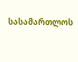სასამართლოს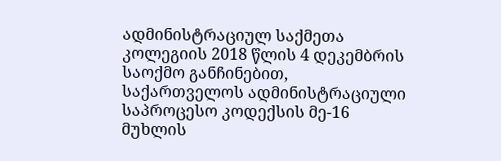ადმინისტრაციულ საქმეთა კოლეგიის 2018 წლის 4 დეკემბრის საოქმო განჩინებით, საქართველოს ადმინისტრაციული საპროცესო კოდექსის მე-16 მუხლის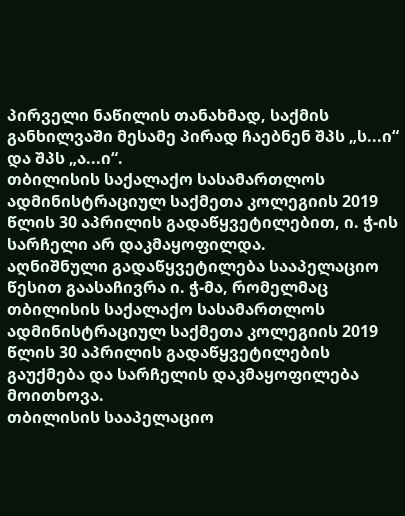პირველი ნაწილის თანახმად, საქმის განხილვაში მესამე პირად ჩაებნენ შპს „ს...ი“ და შპს „ა...ი“.
თბილისის საქალაქო სასამართლოს ადმინისტრაციულ საქმეთა კოლეგიის 2019 წლის 30 აპრილის გადაწყვეტილებით, ი. ჭ-ის სარჩელი არ დაკმაყოფილდა.
აღნიშნული გადაწყვეტილება სააპელაციო წესით გაასაჩივრა ი. ჭ-მა, რომელმაც თბილისის საქალაქო სასამართლოს ადმინისტრაციულ საქმეთა კოლეგიის 2019 წლის 30 აპრილის გადაწყვეტილების გაუქმება და სარჩელის დაკმაყოფილება მოითხოვა.
თბილისის სააპელაციო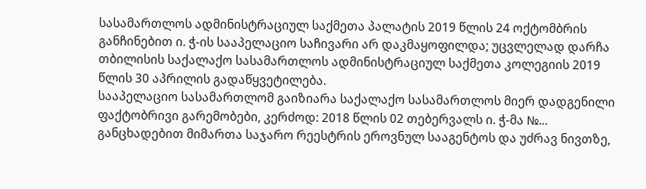სასამართლოს ადმინისტრაციულ საქმეთა პალატის 2019 წლის 24 ოქტომბრის განჩინებით ი. ჭ-ის სააპელაციო საჩივარი არ დაკმაყოფილდა; უცვლელად დარჩა თბილისის საქალაქო სასამართლოს ადმინისტრაციულ საქმეთა კოლეგიის 2019 წლის 30 აპრილის გადაწყვეტილება.
სააპელაციო სასამართლომ გაიზიარა საქალაქო სასამართლოს მიერ დადგენილი ფაქტობრივი გარემობები, კერძოდ: 2018 წლის 02 თებერვალს ი. ჭ-მა №... განცხადებით მიმართა საჯარო რეესტრის ეროვნულ სააგენტოს და უძრავ ნივთზე,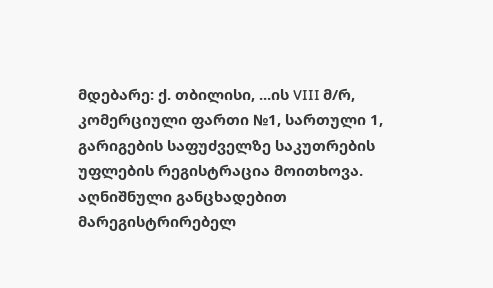მდებარე: ქ. თბილისი, ...ის VIII მ/რ, კომერციული ფართი №1, სართული 1, გარიგების საფუძველზე საკუთრების უფლების რეგისტრაცია მოითხოვა. აღნიშნული განცხადებით მარეგისტრირებელ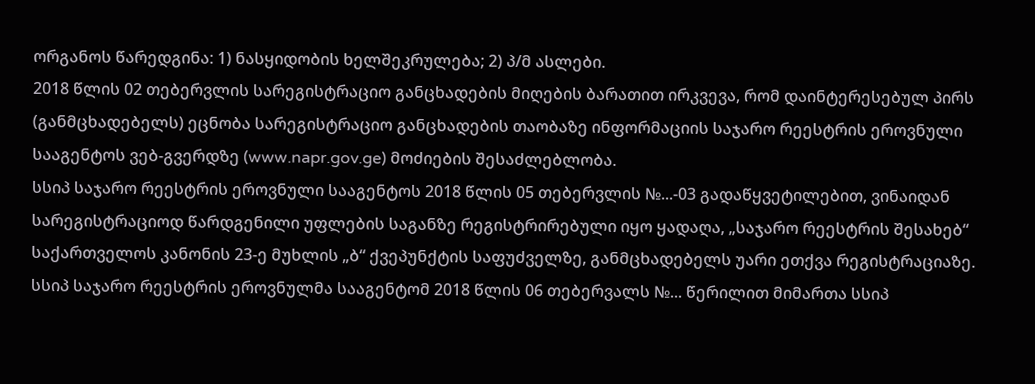ორგანოს წარედგინა: 1) ნასყიდობის ხელშეკრულება; 2) პ/მ ასლები.
2018 წლის 02 თებერვლის სარეგისტრაციო განცხადების მიღების ბარათით ირკვევა, რომ დაინტერესებულ პირს (განმცხადებელს) ეცნობა სარეგისტრაციო განცხადების თაობაზე ინფორმაციის საჯარო რეესტრის ეროვნული სააგენტოს ვებ-გვერდზე (www.napr.gov.ge) მოძიების შესაძლებლობა.
სსიპ საჯარო რეესტრის ეროვნული სააგენტოს 2018 წლის 05 თებერვლის №...-03 გადაწყვეტილებით, ვინაიდან სარეგისტრაციოდ წარდგენილი უფლების საგანზე რეგისტრირებული იყო ყადაღა, „საჯარო რეესტრის შესახებ“ საქართველოს კანონის 23-ე მუხლის „ბ“ ქვეპუნქტის საფუძველზე, განმცხადებელს უარი ეთქვა რეგისტრაციაზე.
სსიპ საჯარო რეესტრის ეროვნულმა სააგენტომ 2018 წლის 06 თებერვალს №... წერილით მიმართა სსიპ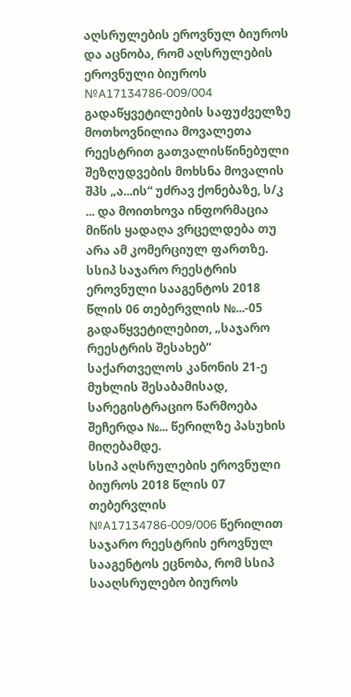აღსრულების ეროვნულ ბიუროს და აცნობა, რომ აღსრულების ეროვნული ბიუროს №A17134786-009/004 გადაწყვეტილების საფუძველზე მოთხოვნილია მოვალეთა რეესტრით გათვალისწინებული შეზღუდვების მოხსნა მოვალის შპს „ა...ის“ უძრავ ქონებაზე, ს/კ ... და მოითხოვა ინფორმაცია მიწის ყადაღა ვრცელდება თუ არა ამ კომერციულ ფართზე.
სსიპ საჯარო რეესტრის ეროვნული სააგენტოს 2018 წლის 06 თებერვლის №...-05 გადაწყვეტილებით, „საჯარო რეესტრის შესახებ“ საქართველოს კანონის 21-ე მუხლის შესაბამისად, სარეგისტრაციო წარმოება შეჩერდა №... წერილზე პასუხის მიღებამდე.
სსიპ აღსრულების ეროვნული ბიუროს 2018 წლის 07 თებერვლის №A17134786-009/006 წერილით საჯარო რეესტრის ეროვნულ სააგენტოს ეცნობა, რომ სსიპ სააღსრულებო ბიუროს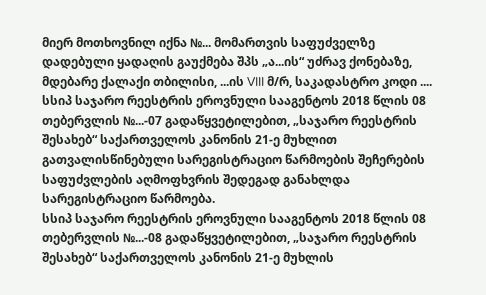მიერ მოთხოვნილ იქნა №... მომართვის საფუძველზე დადებული ყადაღის გაუქმება შპს „ა...ის“ უძრავ ქონებაზე, მდებარე ქალაქი თბილისი, ...ის VIII მ/რ, საკადასტრო კოდი ....
სსიპ საჯარო რეესტრის ეროვნული სააგენტოს 2018 წლის 08 თებერვლის №...-07 გადაწყვეტილებით, „საჯარო რეესტრის შესახებ“ საქართველოს კანონის 21-ე მუხლით გათვალისწინებული სარეგისტრაციო წარმოების შეჩერების საფუძვლების აღმოფხვრის შედეგად განახლდა სარეგისტრაციო წარმოება.
სსიპ საჯარო რეესტრის ეროვნული სააგენტოს 2018 წლის 08 თებერვლის №...-08 გადაწყვეტილებით, „საჯარო რეესტრის შესახებ“ საქართველოს კანონის 21-ე მუხლის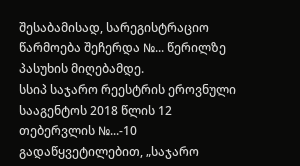შესაბამისად, სარეგისტრაციო წარმოება შეჩერდა №... წერილზე პასუხის მიღებამდე.
სსიპ საჯარო რეესტრის ეროვნული სააგენტოს 2018 წლის 12 თებერვლის №...-10 გადაწყვეტილებით, „საჯარო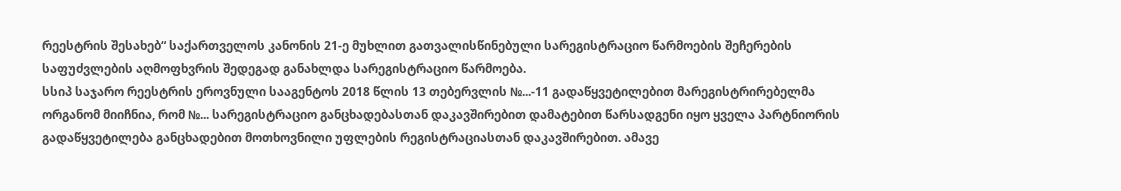რეესტრის შესახებ“ საქართველოს კანონის 21-ე მუხლით გათვალისწინებული სარეგისტრაციო წარმოების შეჩერების საფუძვლების აღმოფხვრის შედეგად განახლდა სარეგისტრაციო წარმოება.
სსიპ საჯარო რეესტრის ეროვნული სააგენტოს 2018 წლის 13 თებერვლის №...-11 გადაწყვეტილებით მარეგისტრირებელმა ორგანომ მიიჩნია, რომ №... სარეგისტრაციო განცხადებასთან დაკავშირებით დამატებით წარსადგენი იყო ყველა პარტნიორის გადაწყვეტილება განცხადებით მოთხოვნილი უფლების რეგისტრაციასთან დაკავშირებით. ამავე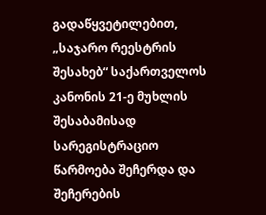გადაწყვეტილებით, „საჯარო რეესტრის შესახებ“ საქართველოს კანონის 21-ე მუხლის შესაბამისად სარეგისტრაციო წარმოება შეჩერდა და შეჩერების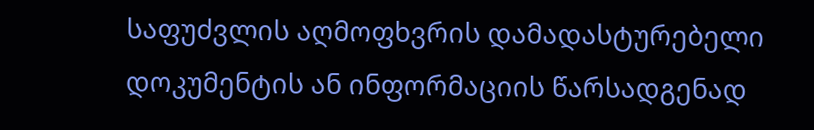საფუძვლის აღმოფხვრის დამადასტურებელი დოკუმენტის ან ინფორმაციის წარსადგენად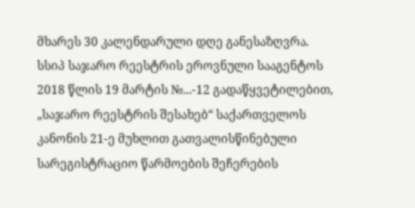მხარეს 30 კალენდარული დღე განესაზღვრა.
სსიპ საჯარო რეესტრის ეროვნული სააგენტოს 2018 წლის 19 მარტის №...-12 გადაწყვეტილებით, „საჯარო რეესტრის შესახებ“ საქართველოს კანონის 21-ე მუხლით გათვალისწინებული სარეგისტრაციო წარმოების შეჩერების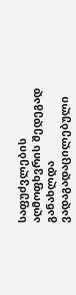საფუძვლების აღმოფხვრის შედეგად განახლდა ვადაგადაცილებული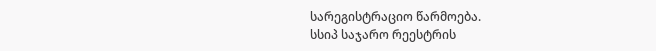სარეგისტრაციო წარმოება.
სსიპ საჯარო რეესტრის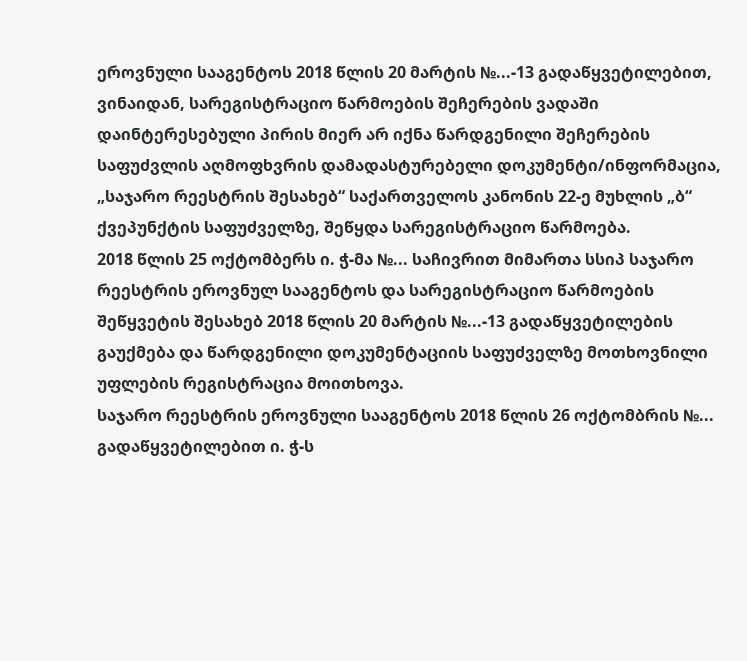ეროვნული სააგენტოს 2018 წლის 20 მარტის №...-13 გადაწყვეტილებით, ვინაიდან, სარეგისტრაციო წარმოების შეჩერების ვადაში დაინტერესებული პირის მიერ არ იქნა წარდგენილი შეჩერების საფუძვლის აღმოფხვრის დამადასტურებელი დოკუმენტი/ინფორმაცია, „საჯარო რეესტრის შესახებ“ საქართველოს კანონის 22-ე მუხლის „ბ“ ქვეპუნქტის საფუძველზე, შეწყდა სარეგისტრაციო წარმოება.
2018 წლის 25 ოქტომბერს ი. ჭ-მა №... საჩივრით მიმართა სსიპ საჯარო რეესტრის ეროვნულ სააგენტოს და სარეგისტრაციო წარმოების შეწყვეტის შესახებ 2018 წლის 20 მარტის №...-13 გადაწყვეტილების გაუქმება და წარდგენილი დოკუმენტაციის საფუძველზე მოთხოვნილი უფლების რეგისტრაცია მოითხოვა.
საჯარო რეესტრის ეროვნული სააგენტოს 2018 წლის 26 ოქტომბრის №... გადაწყვეტილებით ი. ჭ-ს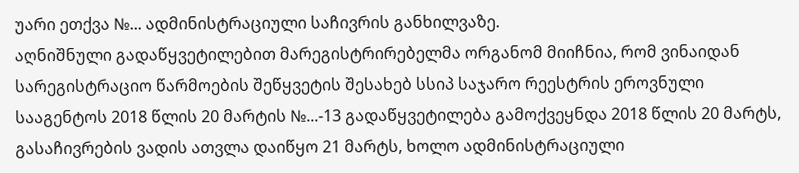უარი ეთქვა №... ადმინისტრაციული საჩივრის განხილვაზე.
აღნიშნული გადაწყვეტილებით მარეგისტრირებელმა ორგანომ მიიჩნია, რომ ვინაიდან სარეგისტრაციო წარმოების შეწყვეტის შესახებ სსიპ საჯარო რეესტრის ეროვნული სააგენტოს 2018 წლის 20 მარტის №...-13 გადაწყვეტილება გამოქვეყნდა 2018 წლის 20 მარტს, გასაჩივრების ვადის ათვლა დაიწყო 21 მარტს, ხოლო ადმინისტრაციული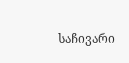საჩივარი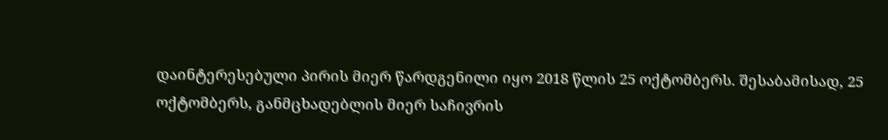დაინტერესებული პირის მიერ წარდგენილი იყო 2018 წლის 25 ოქტომბერს. შესაბამისად, 25 ოქტომბერს, განმცხადებლის მიერ საჩივრის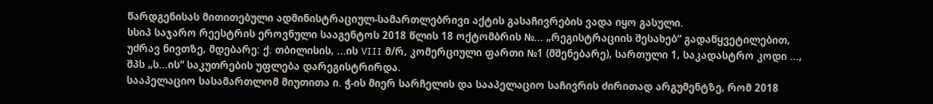წარდგენისას მითითებული ადმინისტრაციულ-სამართლებრივი აქტის გასაჩივრების ვადა იყო გასული.
სსიპ საჯარო რეესტრის ეროვნული სააგენტოს 2018 წლის 18 ოქტომბრის №... „რეგისტრაციის შესახებ“ გადაწყვეტილებით, უძრავ ნივთზე, მდებარე: ქ. თბილისის, ...ის VIII მ/რ, კომერციული ფართი №1 (მშენებარე), სართული 1, საკადასტრო კოდი ..., შპს „ს...ის“ საკუთრების უფლება დარეგისტრირდა.
სააპელაციო სასამართლომ მიუთითა ი. ჭ-ის მიერ სარჩელის და სააპელაციო საჩივრის ძირითად არგუმენტზე, რომ 2018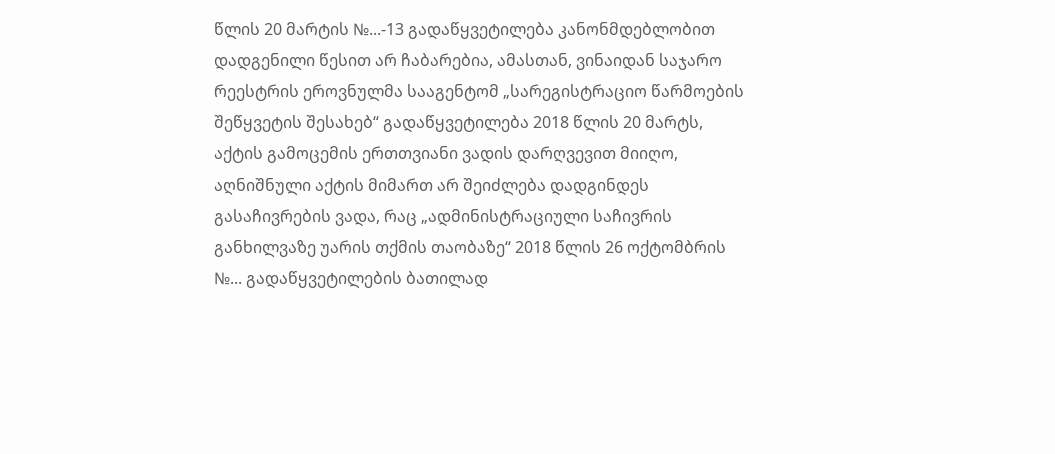წლის 20 მარტის №...-13 გადაწყვეტილება კანონმდებლობით დადგენილი წესით არ ჩაბარებია, ამასთან, ვინაიდან საჯარო რეესტრის ეროვნულმა სააგენტომ „სარეგისტრაციო წარმოების შეწყვეტის შესახებ“ გადაწყვეტილება 2018 წლის 20 მარტს, აქტის გამოცემის ერთთვიანი ვადის დარღვევით მიიღო, აღნიშნული აქტის მიმართ არ შეიძლება დადგინდეს გასაჩივრების ვადა, რაც „ადმინისტრაციული საჩივრის განხილვაზე უარის თქმის თაობაზე“ 2018 წლის 26 ოქტომბრის №... გადაწყვეტილების ბათილად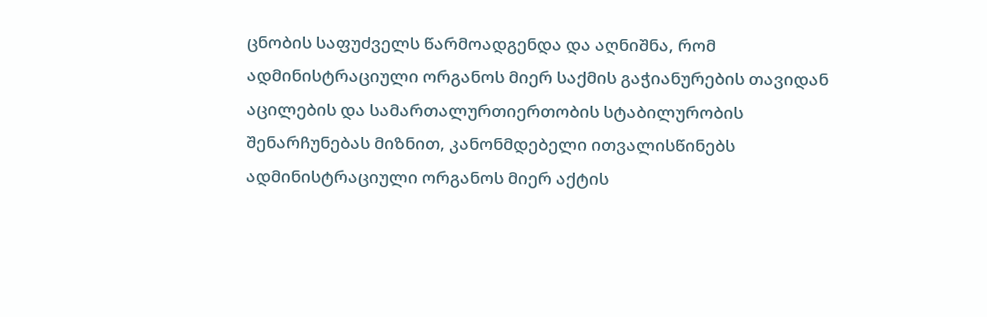ცნობის საფუძველს წარმოადგენდა და აღნიშნა, რომ ადმინისტრაციული ორგანოს მიერ საქმის გაჭიანურების თავიდან აცილების და სამართალურთიერთობის სტაბილურობის შენარჩუნებას მიზნით, კანონმდებელი ითვალისწინებს ადმინისტრაციული ორგანოს მიერ აქტის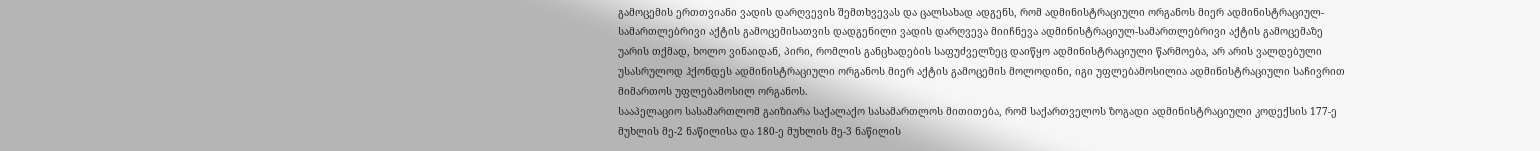გამოცემის ერთთვიანი ვადის დარღვევის შემთხვევას და ცალსახად ადგენს, რომ ადმინისტრაციული ორგანოს მიერ ადმინისტრაციულ-სამართლებრივი აქტის გამოცემისათვის დადგენილი ვადის დარღვევა მიიჩნევა ადმინისტრაციულ-სამართლებრივი აქტის გამოცემაზე უარის თქმად, ხოლო ვინაიდან, პირი, რომლის განცხადების საფუძველზეც დაიწყო ადმინისტრაციული წარმოება, არ არის ვალდებული უსასრულოდ ჰქონდეს ადმინისტრაციული ორგანოს მიერ აქტის გამოცემის მოლოდინი, იგი უფლებამოსილია ადმინისტრაციული საჩივრით მიმართოს უფლებამოსილ ორგანოს.
სააპელაციო სასამართლომ გაიზიარა საქალაქო სასამართლოს მითითება, რომ საქართველოს ზოგადი ადმინისტრაციული კოდექსის 177-ე მუხლის მე-2 ნაწილისა და 180-ე მუხლის მე-3 ნაწილის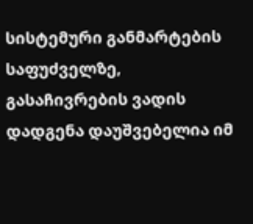სისტემური განმარტების საფუძველზე, გასაჩივრების ვადის დადგენა დაუშვებელია იმ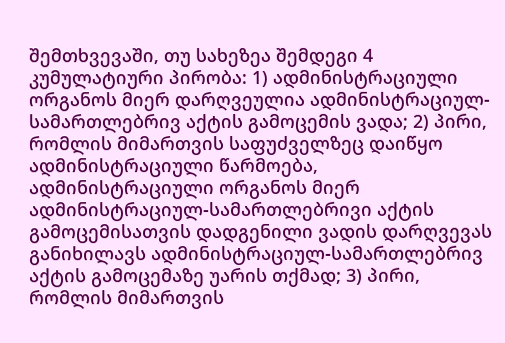შემთხვევაში, თუ სახეზეა შემდეგი 4 კუმულატიური პირობა: 1) ადმინისტრაციული ორგანოს მიერ დარღვეულია ადმინისტრაციულ-სამართლებრივ აქტის გამოცემის ვადა; 2) პირი, რომლის მიმართვის საფუძველზეც დაიწყო ადმინისტრაციული წარმოება, ადმინისტრაციული ორგანოს მიერ ადმინისტრაციულ-სამართლებრივი აქტის გამოცემისათვის დადგენილი ვადის დარღვევას განიხილავს ადმინისტრაციულ-სამართლებრივ აქტის გამოცემაზე უარის თქმად; 3) პირი, რომლის მიმართვის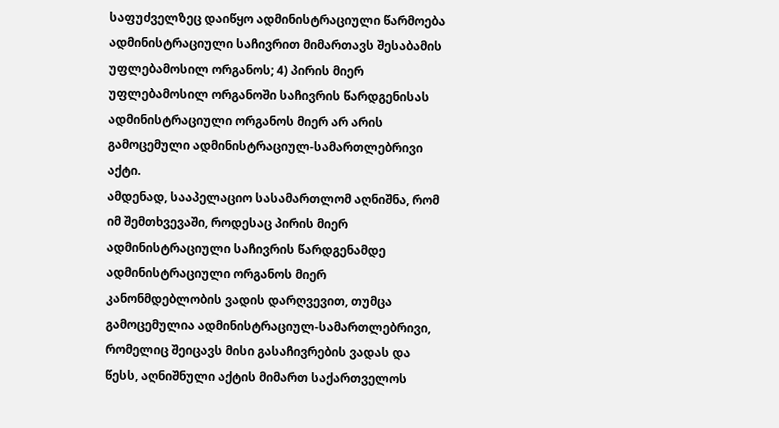საფუძველზეც დაიწყო ადმინისტრაციული წარმოება ადმინისტრაციული საჩივრით მიმართავს შესაბამის უფლებამოსილ ორგანოს; 4) პირის მიერ უფლებამოსილ ორგანოში საჩივრის წარდგენისას ადმინისტრაციული ორგანოს მიერ არ არის გამოცემული ადმინისტრაციულ-სამართლებრივი აქტი.
ამდენად, სააპელაციო სასამართლომ აღნიშნა, რომ იმ შემთხვევაში, როდესაც პირის მიერ ადმინისტრაციული საჩივრის წარდგენამდე ადმინისტრაციული ორგანოს მიერ კანონმდებლობის ვადის დარღვევით, თუმცა გამოცემულია ადმინისტრაციულ-სამართლებრივი, რომელიც შეიცავს მისი გასაჩივრების ვადას და წესს, აღნიშნული აქტის მიმართ საქართველოს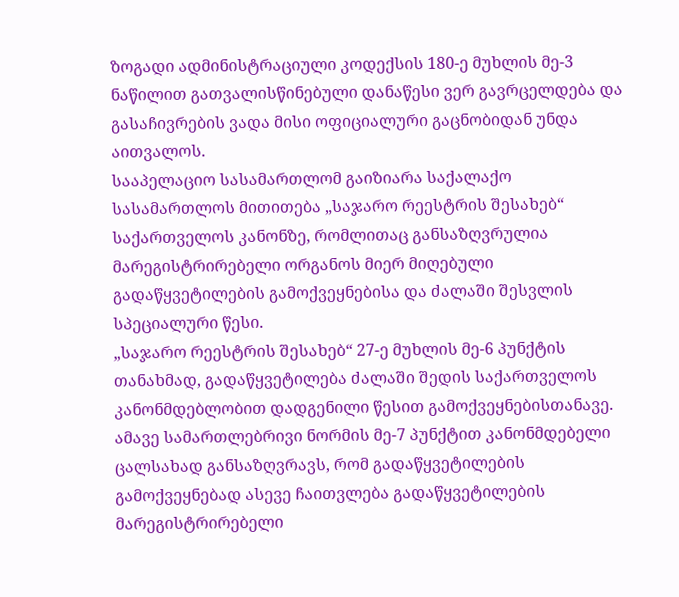ზოგადი ადმინისტრაციული კოდექსის 180-ე მუხლის მე-3 ნაწილით გათვალისწინებული დანაწესი ვერ გავრცელდება და გასაჩივრების ვადა მისი ოფიციალური გაცნობიდან უნდა აითვალოს.
სააპელაციო სასამართლომ გაიზიარა საქალაქო სასამართლოს მითითება „საჯარო რეესტრის შესახებ“ საქართველოს კანონზე, რომლითაც განსაზღვრულია მარეგისტრირებელი ორგანოს მიერ მიღებული გადაწყვეტილების გამოქვეყნებისა და ძალაში შესვლის სპეციალური წესი.
„საჯარო რეესტრის შესახებ“ 27-ე მუხლის მე-6 პუნქტის თანახმად, გადაწყვეტილება ძალაში შედის საქართველოს კანონმდებლობით დადგენილი წესით გამოქვეყნებისთანავე. ამავე სამართლებრივი ნორმის მე-7 პუნქტით კანონმდებელი ცალსახად განსაზღვრავს, რომ გადაწყვეტილების გამოქვეყნებად ასევე ჩაითვლება გადაწყვეტილების მარეგისტრირებელი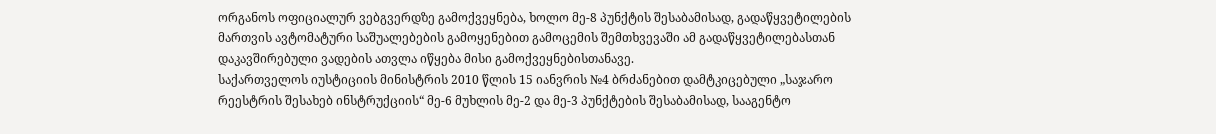ორგანოს ოფიციალურ ვებგვერდზე გამოქვეყნება, ხოლო მე-8 პუნქტის შესაბამისად, გადაწყვეტილების მართვის ავტომატური საშუალებების გამოყენებით გამოცემის შემთხვევაში ამ გადაწყვეტილებასთან დაკავშირებული ვადების ათვლა იწყება მისი გამოქვეყნებისთანავე.
საქართველოს იუსტიციის მინისტრის 2010 წლის 15 იანვრის №4 ბრძანებით დამტკიცებული „საჯარო რეესტრის შესახებ ინსტრუქციის“ მე-6 მუხლის მე-2 და მე-3 პუნქტების შესაბამისად, სააგენტო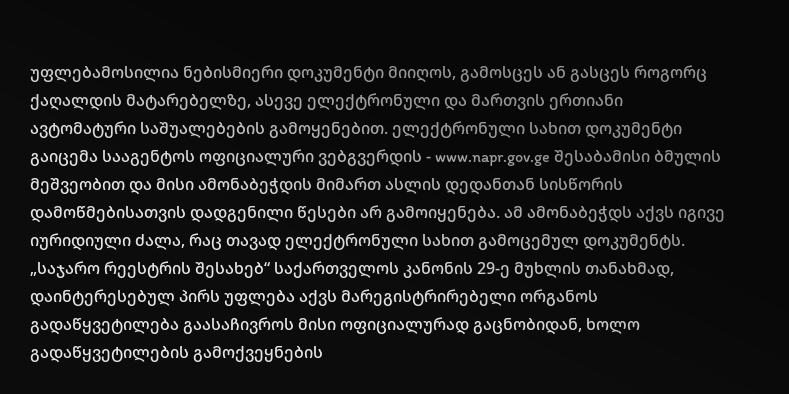უფლებამოსილია ნებისმიერი დოკუმენტი მიიღოს, გამოსცეს ან გასცეს როგორც ქაღალდის მატარებელზე, ასევე ელექტრონული და მართვის ერთიანი ავტომატური საშუალებების გამოყენებით. ელექტრონული სახით დოკუმენტი გაიცემა სააგენტოს ოფიციალური ვებგვერდის - www.napr.gov.ge შესაბამისი ბმულის მეშვეობით და მისი ამონაბეჭდის მიმართ ასლის დედანთან სისწორის დამოწმებისათვის დადგენილი წესები არ გამოიყენება. ამ ამონაბეჭდს აქვს იგივე იურიდიული ძალა, რაც თავად ელექტრონული სახით გამოცემულ დოკუმენტს.
„საჯარო რეესტრის შესახებ“ საქართველოს კანონის 29-ე მუხლის თანახმად, დაინტერესებულ პირს უფლება აქვს მარეგისტრირებელი ორგანოს გადაწყვეტილება გაასაჩივროს მისი ოფიციალურად გაცნობიდან, ხოლო გადაწყვეტილების გამოქვეყნების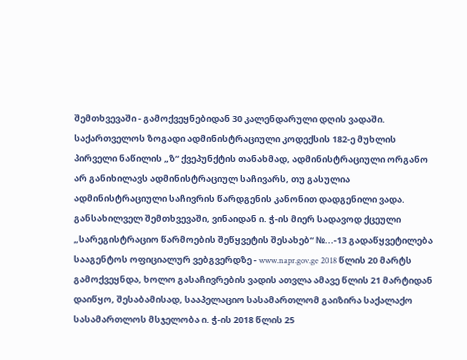შემთხვევაში - გამოქვეყნებიდან 30 კალენდარული დღის ვადაში. საქართველოს ზოგადი ადმინისტრაციული კოდექსის 182-ე მუხლის პირველი ნაწილის „ზ“ ქვეპუნქტის თანახმად, ადმინისტრაციული ორგანო არ განიხილავს ადმინისტრაციულ საჩივარს, თუ გასულია ადმინისტრაციული საჩივრის წარდგენის კანონით დადგენილი ვადა.
განსახილველ შემთხვევაში, ვინაიდან ი. ჭ-ის მიერ სადავოდ ქცეული „სარეგისტრაციო წარმოების შეწყვეტის შესახებ“ №...-13 გადაწყვეტილება სააგენტოს ოფიციალურ ვებგვერდზე - www.napr.gov.ge 2018 წლის 20 მარტს გამოქვეყნდა, ხოლო გასაჩივრების ვადის ათვლა ამავე წლის 21 მარტიდან დაიწყო, შესაბამისად, სააპელაციო სასამართლომ გაიზირა საქალაქო სასამართლოს მსჯელობა ი. ჭ-ის 2018 წლის 25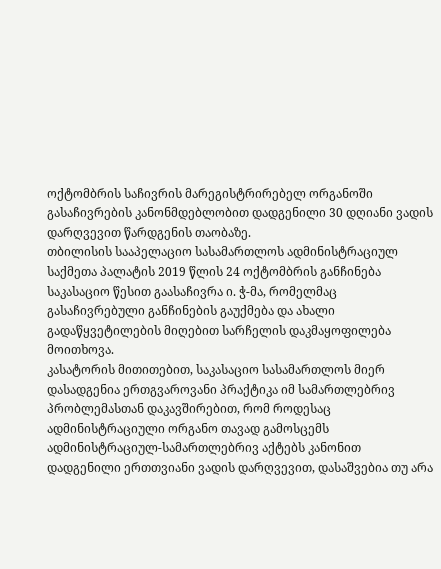ოქტომბრის საჩივრის მარეგისტრირებელ ორგანოში გასაჩივრების კანონმდებლობით დადგენილი 30 დღიანი ვადის დარღვევით წარდგენის თაობაზე.
თბილისის სააპელაციო სასამართლოს ადმინისტრაციულ საქმეთა პალატის 2019 წლის 24 ოქტომბრის განჩინება საკასაციო წესით გაასაჩივრა ი. ჭ-მა, რომელმაც გასაჩივრებული განჩინების გაუქმება და ახალი გადაწყვეტილების მიღებით სარჩელის დაკმაყოფილება მოითხოვა.
კასატორის მითითებით, საკასაციო სასამართლოს მიერ დასადგენია ერთგვაროვანი პრაქტიკა იმ სამართლებრივ პრობლემასთან დაკავშირებით, რომ როდესაც ადმინისტრაციული ორგანო თავად გამოსცემს ადმინისტრაციულ-სამართლებრივ აქტებს კანონით დადგენილი ერთთვიანი ვადის დარღვევით, დასაშვებია თუ არა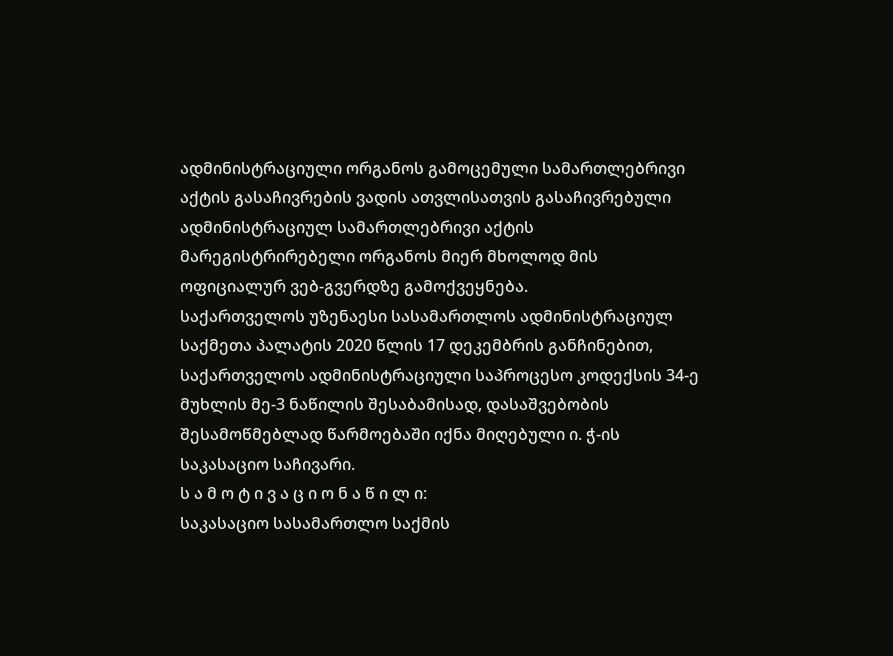ადმინისტრაციული ორგანოს გამოცემული სამართლებრივი აქტის გასაჩივრების ვადის ათვლისათვის გასაჩივრებული ადმინისტრაციულ სამართლებრივი აქტის მარეგისტრირებელი ორგანოს მიერ მხოლოდ მის ოფიციალურ ვებ-გვერდზე გამოქვეყნება.
საქართველოს უზენაესი სასამართლოს ადმინისტრაციულ საქმეთა პალატის 2020 წლის 17 დეკემბრის განჩინებით, საქართველოს ადმინისტრაციული საპროცესო კოდექსის 34-ე მუხლის მე-3 ნაწილის შესაბამისად, დასაშვებობის შესამოწმებლად წარმოებაში იქნა მიღებული ი. ჭ-ის საკასაციო საჩივარი.
ს ა მ ო ტ ი ვ ა ც ი ო ნ ა წ ი ლ ი:
საკასაციო სასამართლო საქმის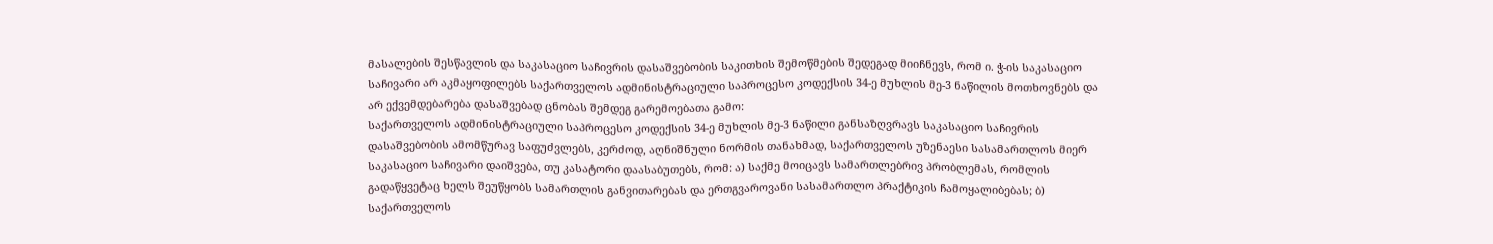მასალების შესწავლის და საკასაციო საჩივრის დასაშვებობის საკითხის შემოწმების შედეგად მიიჩნევს, რომ ი. ჭ-ის საკასაციო საჩივარი არ აკმაყოფილებს საქართველოს ადმინისტრაციული საპროცესო კოდექსის 34-ე მუხლის მე-3 ნაწილის მოთხოვნებს და არ ექვემდებარება დასაშვებად ცნობას შემდეგ გარემოებათა გამო:
საქართველოს ადმინისტრაციული საპროცესო კოდექსის 34-ე მუხლის მე-3 ნაწილი განსაზღვრავს საკასაციო საჩივრის დასაშვებობის ამომწურავ საფუძვლებს, კერძოდ, აღნიშნული ნორმის თანახმად, საქართველოს უზენაესი სასამართლოს მიერ საკასაციო საჩივარი დაიშვება, თუ კასატორი დაასაბუთებს, რომ: ა) საქმე მოიცავს სამართლებრივ პრობლემას, რომლის გადაწყვეტაც ხელს შეუწყობს სამართლის განვითარებას და ერთგვაროვანი სასამართლო პრაქტიკის ჩამოყალიბებას; ბ) საქართველოს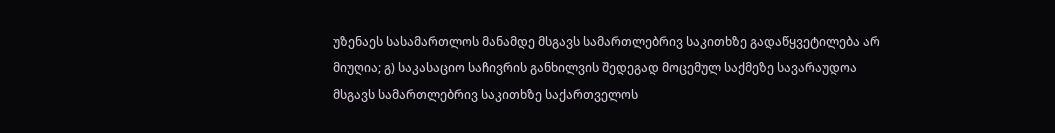უზენაეს სასამართლოს მანამდე მსგავს სამართლებრივ საკითხზე გადაწყვეტილება არ მიუღია; გ) საკასაციო საჩივრის განხილვის შედეგად მოცემულ საქმეზე სავარაუდოა მსგავს სამართლებრივ საკითხზე საქართველოს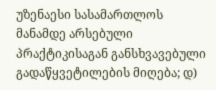უზენაესი სასამართლოს მანამდე არსებული პრაქტიკისაგან განსხვავებული გადაწყვეტილების მიღება; დ)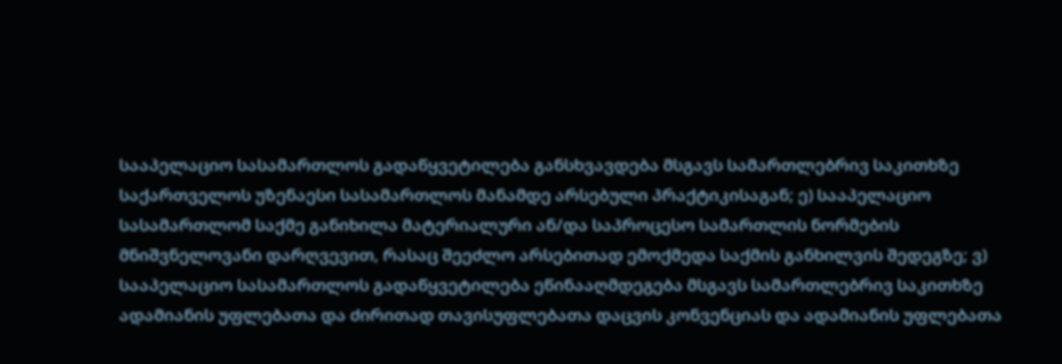სააპელაციო სასამართლოს გადაწყვეტილება განსხვავდება მსგავს სამართლებრივ საკითხზე საქართველოს უზენაესი სასამართლოს მანამდე არსებული პრაქტიკისაგან; ე) სააპელაციო სასამართლომ საქმე განიხილა მატერიალური ან/და საპროცესო სამართლის ნორმების მნიშვნელოვანი დარღვევით, რასაც შეეძლო არსებითად ემოქმედა საქმის განხილვის შედეგზე; ვ) სააპელაციო სასამართლოს გადაწყვეტილება ეწინააღმდეგება მსგავს სამართლებრივ საკითხზე ადამიანის უფლებათა და ძირითად თავისუფლებათა დაცვის კონვენციას და ადამიანის უფლებათა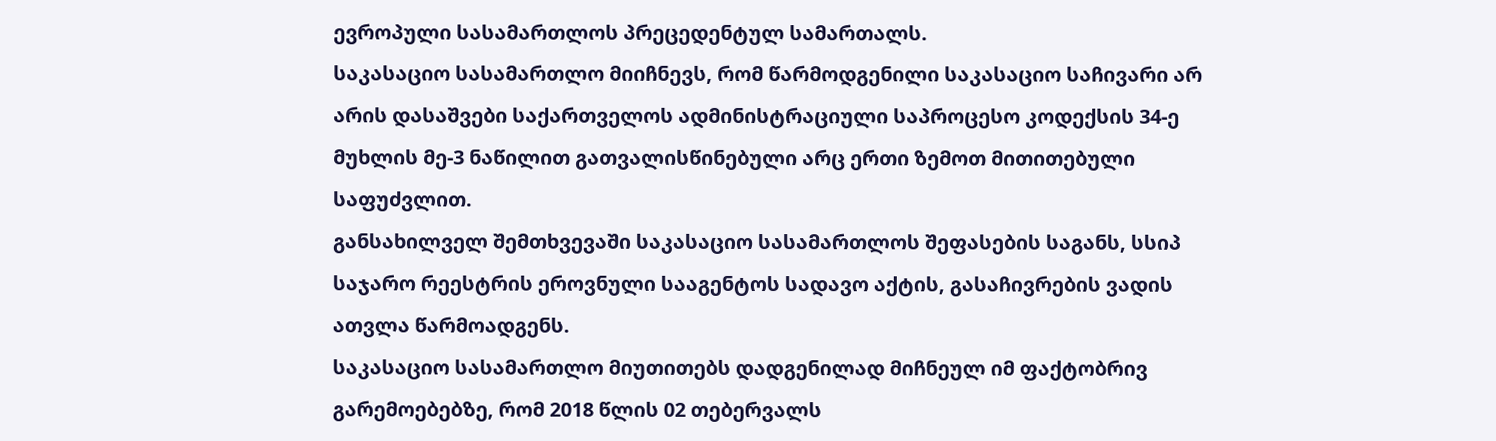ევროპული სასამართლოს პრეცედენტულ სამართალს.
საკასაციო სასამართლო მიიჩნევს, რომ წარმოდგენილი საკასაციო საჩივარი არ არის დასაშვები საქართველოს ადმინისტრაციული საპროცესო კოდექსის 34-ე მუხლის მე-3 ნაწილით გათვალისწინებული არც ერთი ზემოთ მითითებული საფუძვლით.
განსახილველ შემთხვევაში საკასაციო სასამართლოს შეფასების საგანს, სსიპ საჯარო რეესტრის ეროვნული სააგენტოს სადავო აქტის, გასაჩივრების ვადის ათვლა წარმოადგენს.
საკასაციო სასამართლო მიუთითებს დადგენილად მიჩნეულ იმ ფაქტობრივ გარემოებებზე, რომ 2018 წლის 02 თებერვალს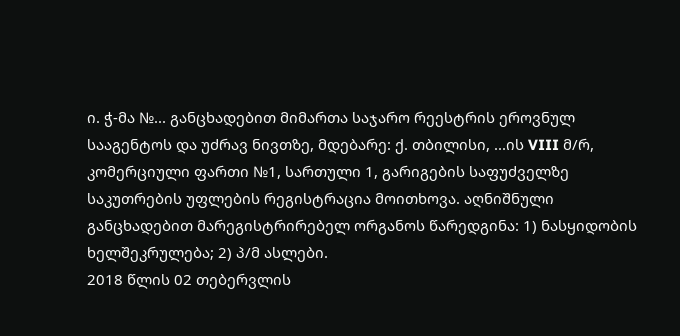ი. ჭ-მა №... განცხადებით მიმართა საჯარო რეესტრის ეროვნულ სააგენტოს და უძრავ ნივთზე, მდებარე: ქ. თბილისი, ...ის VIII მ/რ, კომერციული ფართი №1, სართული 1, გარიგების საფუძველზე საკუთრების უფლების რეგისტრაცია მოითხოვა. აღნიშნული განცხადებით მარეგისტრირებელ ორგანოს წარედგინა: 1) ნასყიდობის ხელშეკრულება; 2) პ/მ ასლები.
2018 წლის 02 თებერვლის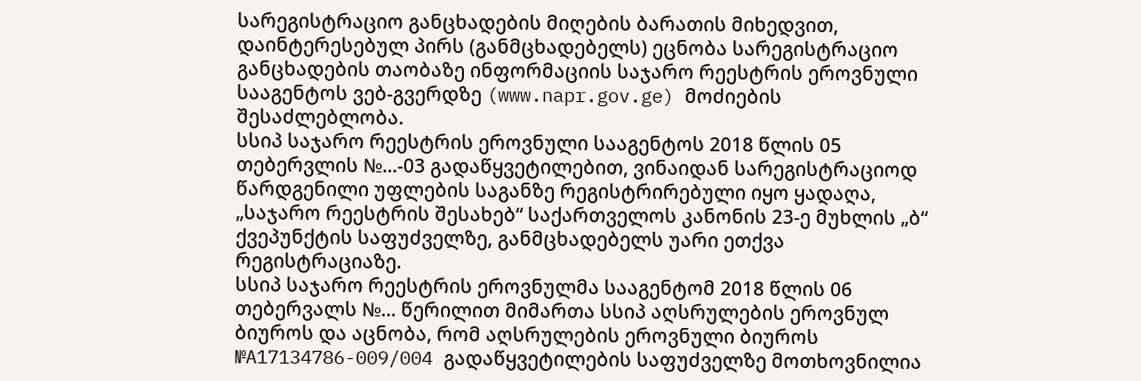სარეგისტრაციო განცხადების მიღების ბარათის მიხედვით, დაინტერესებულ პირს (განმცხადებელს) ეცნობა სარეგისტრაციო განცხადების თაობაზე ინფორმაციის საჯარო რეესტრის ეროვნული სააგენტოს ვებ-გვერდზე (www.napr.gov.ge) მოძიების შესაძლებლობა.
სსიპ საჯარო რეესტრის ეროვნული სააგენტოს 2018 წლის 05 თებერვლის №...-03 გადაწყვეტილებით, ვინაიდან სარეგისტრაციოდ წარდგენილი უფლების საგანზე რეგისტრირებული იყო ყადაღა, „საჯარო რეესტრის შესახებ“ საქართველოს კანონის 23-ე მუხლის „ბ“ ქვეპუნქტის საფუძველზე, განმცხადებელს უარი ეთქვა რეგისტრაციაზე.
სსიპ საჯარო რეესტრის ეროვნულმა სააგენტომ 2018 წლის 06 თებერვალს №... წერილით მიმართა სსიპ აღსრულების ეროვნულ ბიუროს და აცნობა, რომ აღსრულების ეროვნული ბიუროს №A17134786-009/004 გადაწყვეტილების საფუძველზე მოთხოვნილია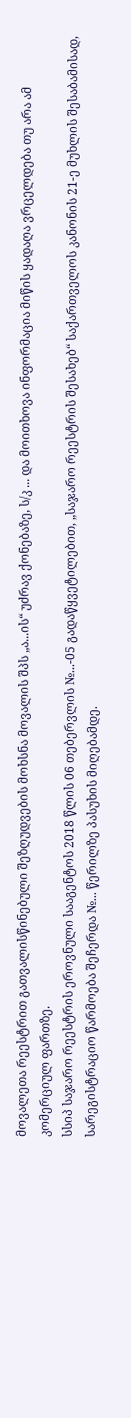მოვალეთა რეესტრით გათვალისწინებული შეზღუდვების მოხსნა მოვალის შპს „ა...ის“ უძრავ ქონებაზე, ს/კ ... და მოითხოვა ინფორმაცია მიწის ყადაღა ვრცელდება თუ არა ამ კომერციულ ფართზე.
სსიპ საჯარო რეესტრის ეროვნული სააგენტოს 2018 წლის 06 თებერვლის №...-05 გადაწყვეტილებით, „საჯარო რეესტრის შესახებ“ საქართველოს კანონის 21-ე მუხლის შესაბამისად, სარეგისტრაციო წარმოება შეჩერდა №... წერილზე პასუხის მიღებამდე.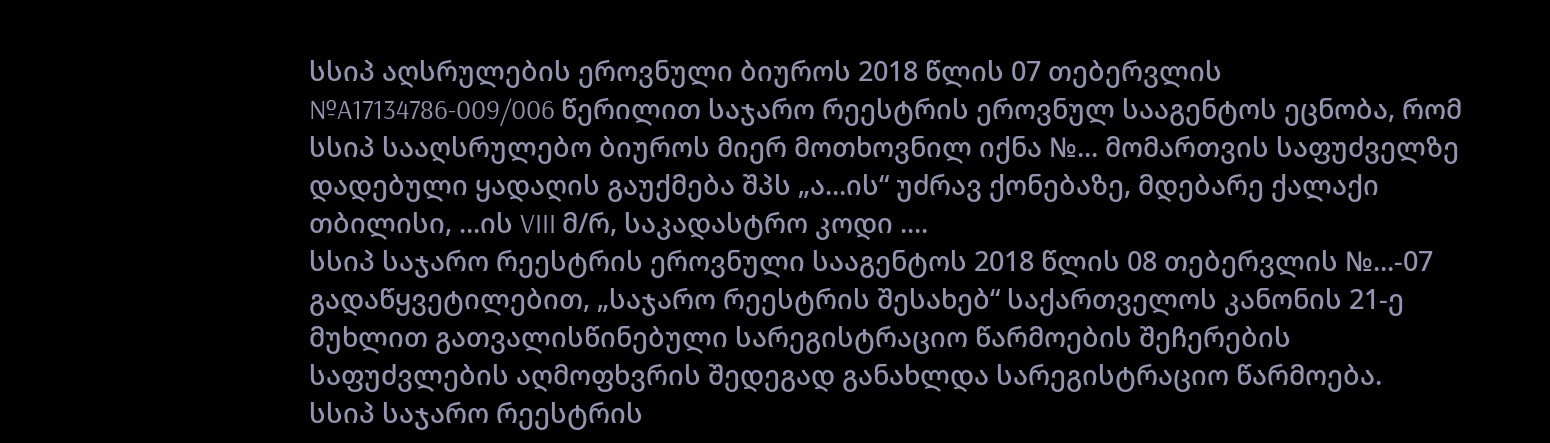სსიპ აღსრულების ეროვნული ბიუროს 2018 წლის 07 თებერვლის №A17134786-009/006 წერილით საჯარო რეესტრის ეროვნულ სააგენტოს ეცნობა, რომ სსიპ სააღსრულებო ბიუროს მიერ მოთხოვნილ იქნა №... მომართვის საფუძველზე დადებული ყადაღის გაუქმება შპს „ა...ის“ უძრავ ქონებაზე, მდებარე ქალაქი თბილისი, ...ის VIII მ/რ, საკადასტრო კოდი ....
სსიპ საჯარო რეესტრის ეროვნული სააგენტოს 2018 წლის 08 თებერვლის №...-07 გადაწყვეტილებით, „საჯარო რეესტრის შესახებ“ საქართველოს კანონის 21-ე მუხლით გათვალისწინებული სარეგისტრაციო წარმოების შეჩერების საფუძვლების აღმოფხვრის შედეგად განახლდა სარეგისტრაციო წარმოება.
სსიპ საჯარო რეესტრის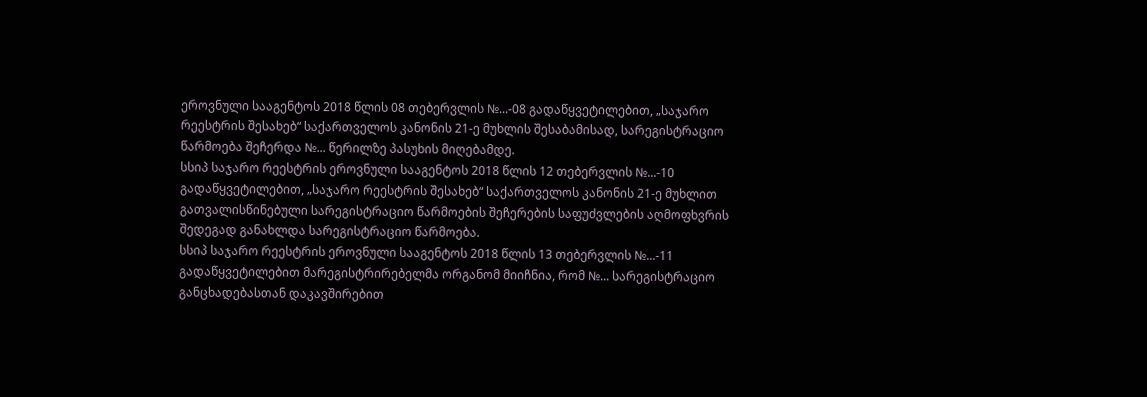ეროვნული სააგენტოს 2018 წლის 08 თებერვლის №...-08 გადაწყვეტილებით, „საჯარო რეესტრის შესახებ“ საქართველოს კანონის 21-ე მუხლის შესაბამისად, სარეგისტრაციო წარმოება შეჩერდა №... წერილზე პასუხის მიღებამდე.
სსიპ საჯარო რეესტრის ეროვნული სააგენტოს 2018 წლის 12 თებერვლის №...-10 გადაწყვეტილებით, „საჯარო რეესტრის შესახებ“ საქართველოს კანონის 21-ე მუხლით გათვალისწინებული სარეგისტრაციო წარმოების შეჩერების საფუძვლების აღმოფხვრის შედეგად განახლდა სარეგისტრაციო წარმოება.
სსიპ საჯარო რეესტრის ეროვნული სააგენტოს 2018 წლის 13 თებერვლის №...-11 გადაწყვეტილებით მარეგისტრირებელმა ორგანომ მიიჩნია, რომ №... სარეგისტრაციო განცხადებასთან დაკავშირებით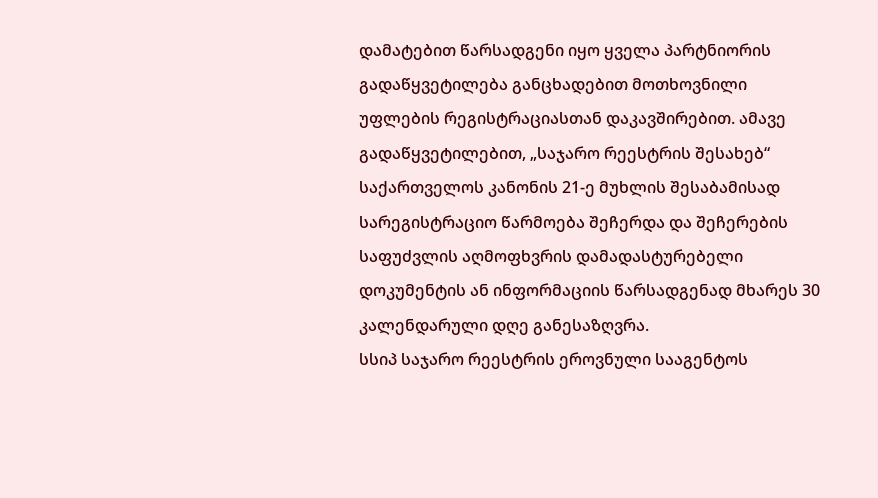დამატებით წარსადგენი იყო ყველა პარტნიორის გადაწყვეტილება განცხადებით მოთხოვნილი უფლების რეგისტრაციასთან დაკავშირებით. ამავე გადაწყვეტილებით, „საჯარო რეესტრის შესახებ“ საქართველოს კანონის 21-ე მუხლის შესაბამისად სარეგისტრაციო წარმოება შეჩერდა და შეჩერების საფუძვლის აღმოფხვრის დამადასტურებელი დოკუმენტის ან ინფორმაციის წარსადგენად მხარეს 30 კალენდარული დღე განესაზღვრა.
სსიპ საჯარო რეესტრის ეროვნული სააგენტოს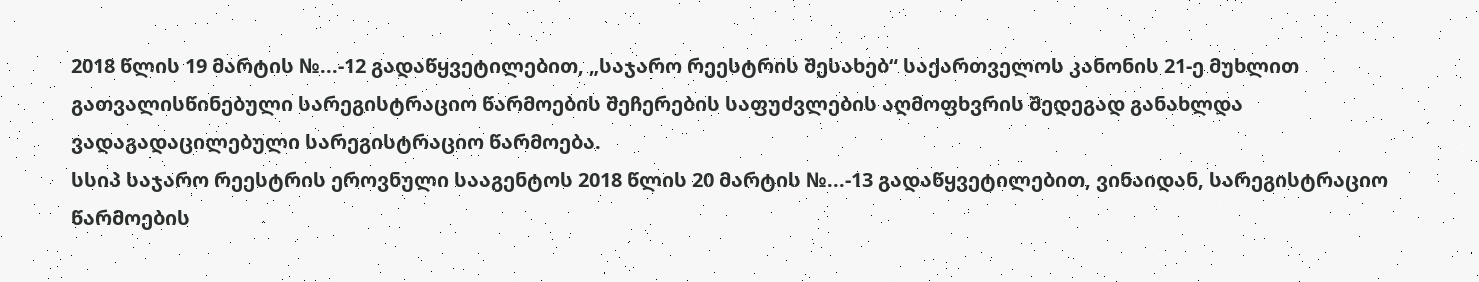2018 წლის 19 მარტის №...-12 გადაწყვეტილებით, „საჯარო რეესტრის შესახებ“ საქართველოს კანონის 21-ე მუხლით გათვალისწინებული სარეგისტრაციო წარმოების შეჩერების საფუძვლების აღმოფხვრის შედეგად განახლდა ვადაგადაცილებული სარეგისტრაციო წარმოება.
სსიპ საჯარო რეესტრის ეროვნული სააგენტოს 2018 წლის 20 მარტის №...-13 გადაწყვეტილებით, ვინაიდან, სარეგისტრაციო წარმოების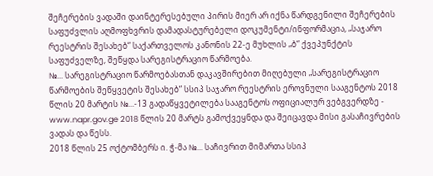შეჩერების ვადაში დაინტერესებული პირის მიერ არ იქნა წარდგენილი შეჩერების საფუძვლის აღმოფხვრის დამადასტურებელი დოკუმენტი/ინფორმაცია, „საჯარო რეესტრის შესახებ“ საქართველოს კანონის 22-ე მუხლის „ბ“ ქვეპუნქტის საფუძველზე, შეწყდა სარეგისტრაციო წარმოება.
№... სარეგისტრაციო წარმოებასთან დაკავშირებით მიღებული „სარეგისტრაციო წარმოების შეწყვეტის შესახებ“ სსიპ საჯარო რეესტრის ეროვნული სააგენტოს 2018 წლის 20 მარტის №...-13 გადაწყვეტილება სააგენტოს ოფიციალურ ვებგვერდზე - www.napr.gov.ge 2018 წლის 20 მარტს გამოქვეყნდა და შეიცავდა მისი გასაჩივრების ვადას და წესს.
2018 წლის 25 ოქტომბერს ი. ჭ-მა №... საჩივრით მიმართა სსიპ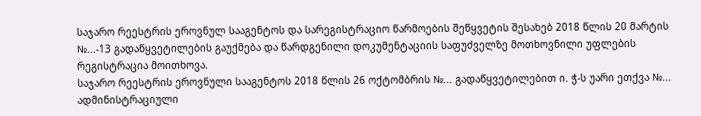საჯარო რეესტრის ეროვნულ სააგენტოს და სარეგისტრაციო წარმოების შეწყვეტის შესახებ 2018 წლის 20 მარტის №...-13 გადაწყვეტილების გაუქმება და წარდგენილი დოკუმენტაციის საფუძველზე მოთხოვნილი უფლების რეგისტრაცია მოითხოვა.
საჯარო რეესტრის ეროვნული სააგენტოს 2018 წლის 26 ოქტომბრის №... გადაწყვეტილებით ი. ჭ-ს უარი ეთქვა №... ადმინისტრაციული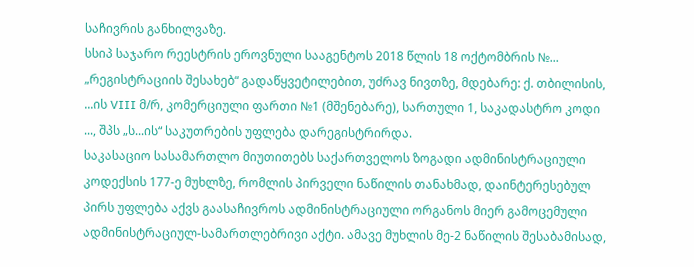საჩივრის განხილვაზე.
სსიპ საჯარო რეესტრის ეროვნული სააგენტოს 2018 წლის 18 ოქტომბრის №... „რეგისტრაციის შესახებ“ გადაწყვეტილებით, უძრავ ნივთზე, მდებარე: ქ. თბილისის, ...ის VIII მ/რ, კომერციული ფართი №1 (მშენებარე), სართული 1, საკადასტრო კოდი ..., შპს „ს...ის“ საკუთრების უფლება დარეგისტრირდა.
საკასაციო სასამართლო მიუთითებს საქართველოს ზოგადი ადმინისტრაციული კოდექსის 177-ე მუხლზე, რომლის პირველი ნაწილის თანახმად, დაინტერესებულ პირს უფლება აქვს გაასაჩივროს ადმინისტრაციული ორგანოს მიერ გამოცემული ადმინისტრაციულ-სამართლებრივი აქტი. ამავე მუხლის მე-2 ნაწილის შესაბამისად,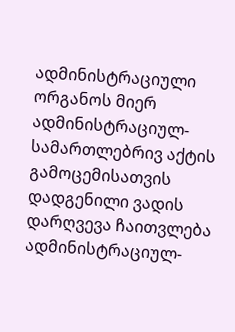ადმინისტრაციული ორგანოს მიერ ადმინისტრაციულ-სამართლებრივ აქტის გამოცემისათვის დადგენილი ვადის დარღვევა ჩაითვლება ადმინისტრაციულ-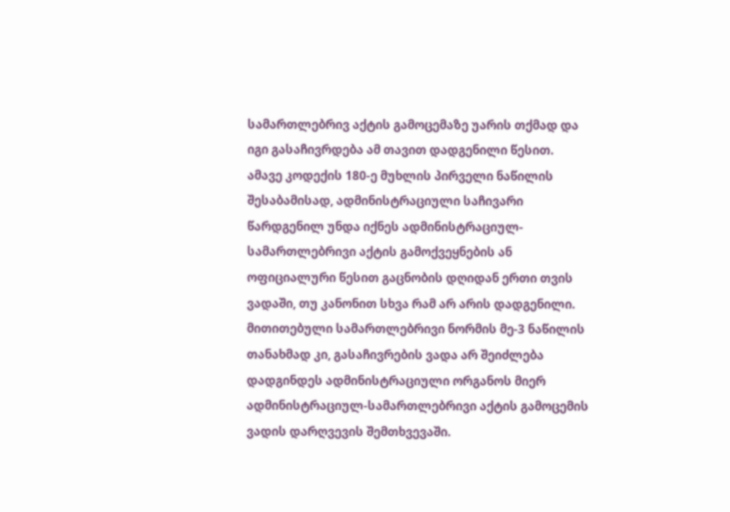სამართლებრივ აქტის გამოცემაზე უარის თქმად და იგი გასაჩივრდება ამ თავით დადგენილი წესით.
ამავე კოდექის 180-ე მუხლის პირველი ნაწილის შესაბამისად, ადმინისტრაციული საჩივარი წარდგენილ უნდა იქნეს ადმინისტრაციულ-სამართლებრივი აქტის გამოქვეყნების ან ოფიციალური წესით გაცნობის დღიდან ერთი თვის ვადაში, თუ კანონით სხვა რამ არ არის დადგენილი. მითითებული სამართლებრივი ნორმის მე-3 ნაწილის თანახმად კი, გასაჩივრების ვადა არ შეიძლება დადგინდეს ადმინისტრაციული ორგანოს მიერ ადმინისტრაციულ-სამართლებრივი აქტის გამოცემის ვადის დარღვევის შემთხვევაში.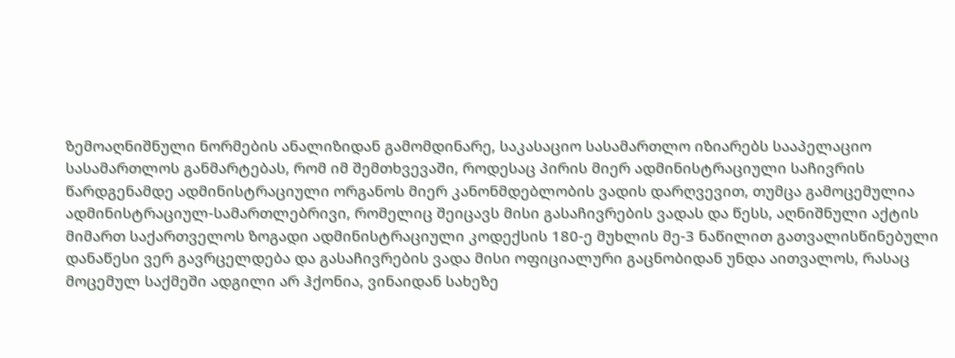ზემოაღნიშნული ნორმების ანალიზიდან გამომდინარე, საკასაციო სასამართლო იზიარებს სააპელაციო სასამართლოს განმარტებას, რომ იმ შემთხვევაში, როდესაც პირის მიერ ადმინისტრაციული საჩივრის წარდგენამდე ადმინისტრაციული ორგანოს მიერ კანონმდებლობის ვადის დარღვევით, თუმცა გამოცემულია ადმინისტრაციულ-სამართლებრივი, რომელიც შეიცავს მისი გასაჩივრების ვადას და წესს, აღნიშნული აქტის მიმართ საქართველოს ზოგადი ადმინისტრაციული კოდექსის 180-ე მუხლის მე-3 ნაწილით გათვალისწინებული დანაწესი ვერ გავრცელდება და გასაჩივრების ვადა მისი ოფიციალური გაცნობიდან უნდა აითვალოს, რასაც მოცემულ საქმეში ადგილი არ ჰქონია, ვინაიდან სახეზე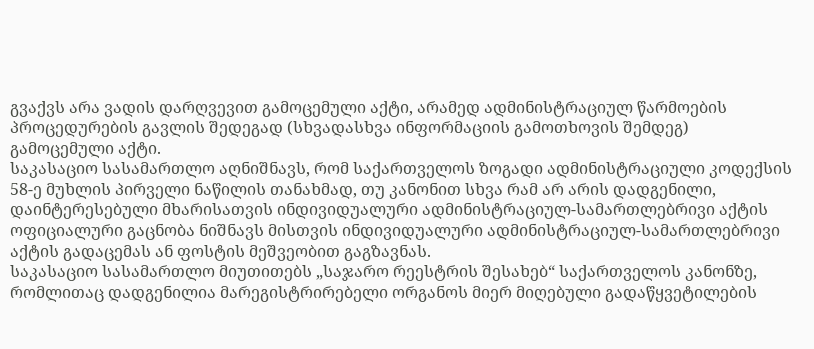გვაქვს არა ვადის დარღვევით გამოცემული აქტი, არამედ ადმინისტრაციულ წარმოების პროცედურების გავლის შედეგად (სხვადასხვა ინფორმაციის გამოთხოვის შემდეგ) გამოცემული აქტი.
საკასაციო სასამართლო აღნიშნავს, რომ საქართველოს ზოგადი ადმინისტრაციული კოდექსის 58-ე მუხლის პირველი ნაწილის თანახმად, თუ კანონით სხვა რამ არ არის დადგენილი, დაინტერესებული მხარისათვის ინდივიდუალური ადმინისტრაციულ-სამართლებრივი აქტის ოფიციალური გაცნობა ნიშნავს მისთვის ინდივიდუალური ადმინისტრაციულ-სამართლებრივი აქტის გადაცემას ან ფოსტის მეშვეობით გაგზავნას.
საკასაციო სასამართლო მიუთითებს „საჯარო რეესტრის შესახებ“ საქართველოს კანონზე, რომლითაც დადგენილია მარეგისტრირებელი ორგანოს მიერ მიღებული გადაწყვეტილების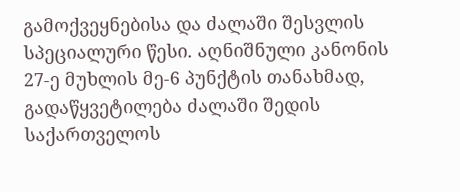გამოქვეყნებისა და ძალაში შესვლის სპეციალური წესი. აღნიშნული კანონის 27-ე მუხლის მე-6 პუნქტის თანახმად, გადაწყვეტილება ძალაში შედის საქართველოს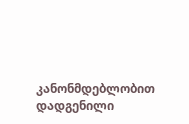კანონმდებლობით დადგენილი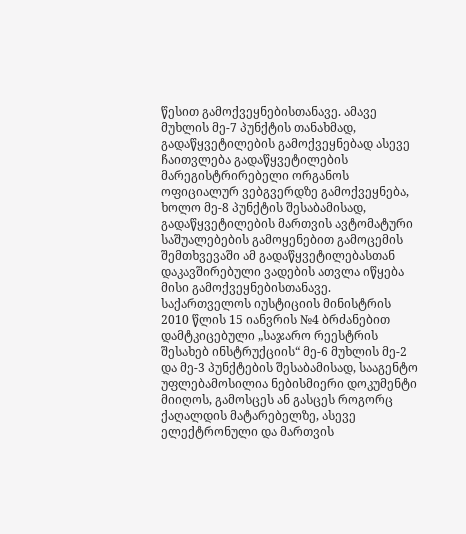წესით გამოქვეყნებისთანავე. ამავე მუხლის მე-7 პუნქტის თანახმად, გადაწყვეტილების გამოქვეყნებად ასევე ჩაითვლება გადაწყვეტილების მარეგისტრირებელი ორგანოს ოფიციალურ ვებგვერდზე გამოქვეყნება, ხოლო მე-8 პუნქტის შესაბამისად, გადაწყვეტილების მართვის ავტომატური საშუალებების გამოყენებით გამოცემის შემთხვევაში ამ გადაწყვეტილებასთან დაკავშირებული ვადების ათვლა იწყება მისი გამოქვეყნებისთანავე.
საქართველოს იუსტიციის მინისტრის 2010 წლის 15 იანვრის №4 ბრძანებით დამტკიცებული „საჯარო რეესტრის შესახებ ინსტრუქციის“ მე-6 მუხლის მე-2 და მე-3 პუნქტების შესაბამისად, სააგენტო უფლებამოსილია ნებისმიერი დოკუმენტი მიიღოს, გამოსცეს ან გასცეს როგორც ქაღალდის მატარებელზე, ასევე ელექტრონული და მართვის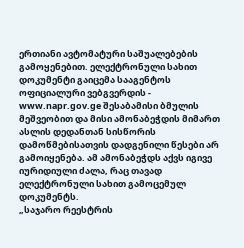ერთიანი ავტომატური საშუალებების გამოყენებით. ელექტრონული სახით დოკუმენტი გაიცემა სააგენტოს ოფიციალური ვებგვერდის - www.napr.gov.ge შესაბამისი ბმულის მეშვეობით და მისი ამონაბეჭდის მიმართ ასლის დედანთან სისწორის დამოწმებისათვის დადგენილი წესები არ გამოიყენება. ამ ამონაბეჭდს აქვს იგივე იურიდიული ძალა, რაც თავად ელექტრონული სახით გამოცემულ დოკუმენტს.
„საჯარო რეესტრის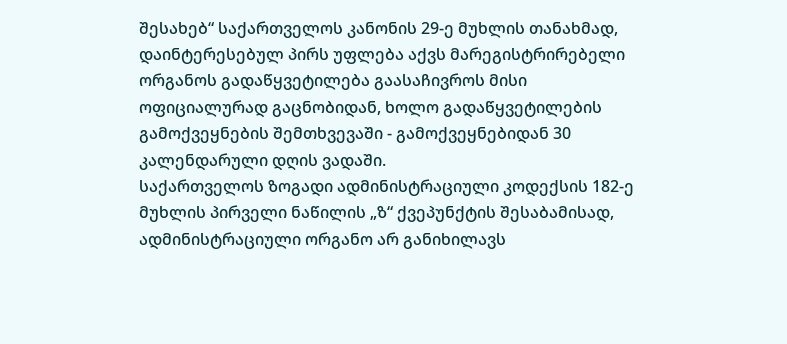შესახებ“ საქართველოს კანონის 29-ე მუხლის თანახმად, დაინტერესებულ პირს უფლება აქვს მარეგისტრირებელი ორგანოს გადაწყვეტილება გაასაჩივროს მისი ოფიციალურად გაცნობიდან, ხოლო გადაწყვეტილების გამოქვეყნების შემთხვევაში - გამოქვეყნებიდან 30 კალენდარული დღის ვადაში.
საქართველოს ზოგადი ადმინისტრაციული კოდექსის 182-ე მუხლის პირველი ნაწილის „ზ“ ქვეპუნქტის შესაბამისად, ადმინისტრაციული ორგანო არ განიხილავს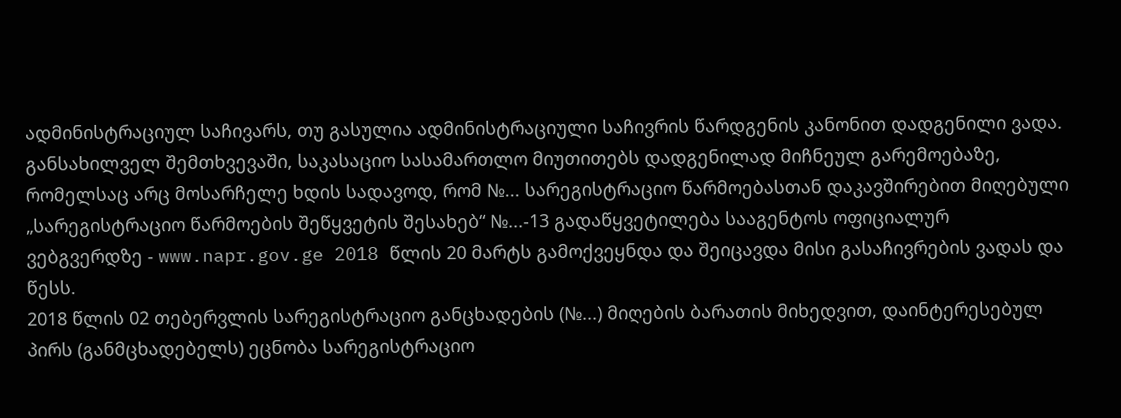ადმინისტრაციულ საჩივარს, თუ გასულია ადმინისტრაციული საჩივრის წარდგენის კანონით დადგენილი ვადა.
განსახილველ შემთხვევაში, საკასაციო სასამართლო მიუთითებს დადგენილად მიჩნეულ გარემოებაზე, რომელსაც არც მოსარჩელე ხდის სადავოდ, რომ №... სარეგისტრაციო წარმოებასთან დაკავშირებით მიღებული „სარეგისტრაციო წარმოების შეწყვეტის შესახებ“ №...-13 გადაწყვეტილება სააგენტოს ოფიციალურ ვებგვერდზე - www.napr.gov.ge 2018 წლის 20 მარტს გამოქვეყნდა და შეიცავდა მისი გასაჩივრების ვადას და წესს.
2018 წლის 02 თებერვლის სარეგისტრაციო განცხადების (№...) მიღების ბარათის მიხედვით, დაინტერესებულ პირს (განმცხადებელს) ეცნობა სარეგისტრაციო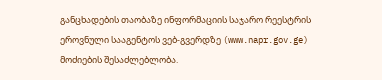განცხადების თაობაზე ინფორმაციის საჯარო რეესტრის ეროვნული სააგენტოს ვებ-გვერდზე (www.napr.gov.ge) მოძიების შესაძლებლობა.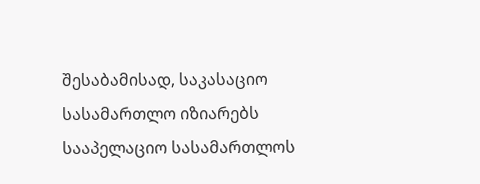შესაბამისად, საკასაციო სასამართლო იზიარებს სააპელაციო სასამართლოს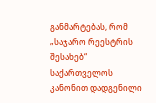განმარტებას, რომ „საჯარო რეესტრის შესახებ“ საქართველოს კანონით დადგენილი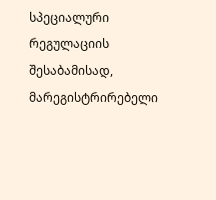სპეციალური რეგულაციის შესაბამისად, მარეგისტრირებელი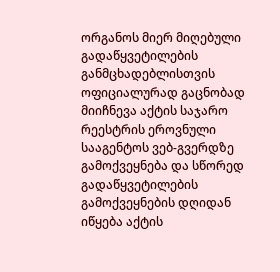ორგანოს მიერ მიღებული გადაწყვეტილების განმცხადებლისთვის ოფიციალურად გაცნობად მიიჩნევა აქტის საჯარო რეესტრის ეროვნული სააგენტოს ვებ-გვერდზე გამოქვეყნება და სწორედ გადაწყვეტილების გამოქვეყნების დღიდან იწყება აქტის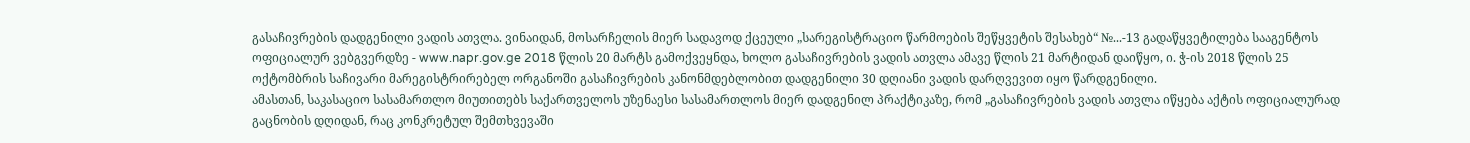გასაჩივრების დადგენილი ვადის ათვლა. ვინაიდან, მოსარჩელის მიერ სადავოდ ქცეული „სარეგისტრაციო წარმოების შეწყვეტის შესახებ“ №...-13 გადაწყვეტილება სააგენტოს ოფიციალურ ვებგვერდზე - www.napr.gov.ge 2018 წლის 20 მარტს გამოქვეყნდა, ხოლო გასაჩივრების ვადის ათვლა ამავე წლის 21 მარტიდან დაიწყო, ი. ჭ-ის 2018 წლის 25 ოქტომბრის საჩივარი მარეგისტრირებელ ორგანოში გასაჩივრების კანონმდებლობით დადგენილი 30 დღიანი ვადის დარღვევით იყო წარდგენილი.
ამასთან, საკასაციო სასამართლო მიუთითებს საქართველოს უზენაესი სასამართლოს მიერ დადგენილ პრაქტიკაზე, რომ „გასაჩივრების ვადის ათვლა იწყება აქტის ოფიციალურად გაცნობის დღიდან, რაც კონკრეტულ შემთხვევაში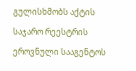გულისხმობს აქტის საჯარო რეესტრის ეროვნული სააგენტოს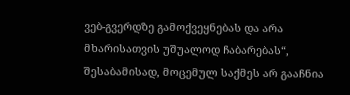ვებ-გვერდზე გამოქვეყნებას და არა მხარისათვის უშუალოდ ჩაბარებას“, შესაბამისად, მოცემულ საქმეს არ გააჩნია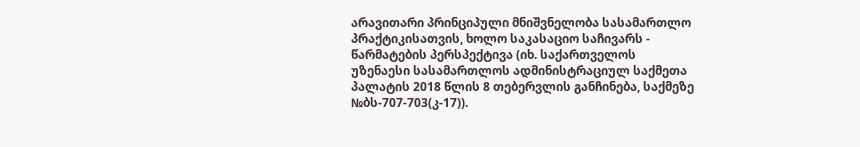არავითარი პრინციპული მნიშვნელობა სასამართლო პრაქტიკისათვის, ხოლო საკასაციო საჩივარს - წარმატების პერსპექტივა (იხ. საქართველოს უზენაესი სასამართლოს ადმინისტრაციულ საქმეთა პალატის 2018 წლის 8 თებერვლის განჩინება, საქმეზე №ბს-707-703(კ-17)).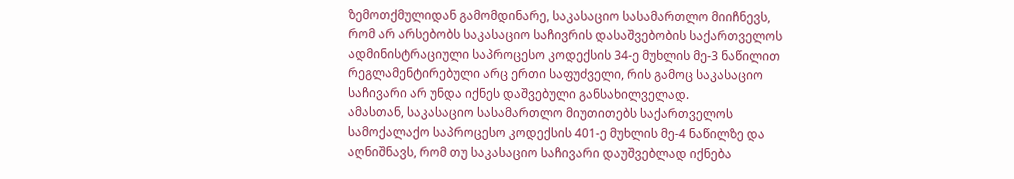ზემოთქმულიდან გამომდინარე, საკასაციო სასამართლო მიიჩნევს, რომ არ არსებობს საკასაციო საჩივრის დასაშვებობის საქართველოს ადმინისტრაციული საპროცესო კოდექსის 34-ე მუხლის მე-3 ნაწილით რეგლამენტირებული არც ერთი საფუძველი, რის გამოც საკასაციო საჩივარი არ უნდა იქნეს დაშვებული განსახილველად.
ამასთან, საკასაციო სასამართლო მიუთითებს საქართველოს სამოქალაქო საპროცესო კოდექსის 401-ე მუხლის მე-4 ნაწილზე და აღნიშნავს, რომ თუ საკასაციო საჩივარი დაუშვებლად იქნება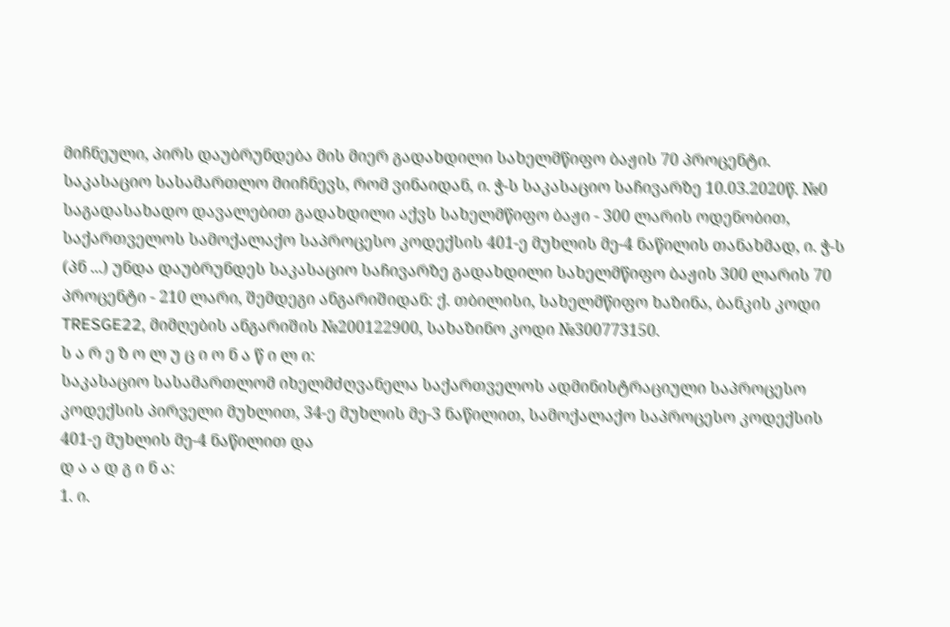მიჩნეული, პირს დაუბრუნდება მის მიერ გადახდილი სახელმწიფო ბაჟის 70 პროცენტი.
საკასაციო სასამართლო მიიჩნევს, რომ ვინაიდან, ი. ჭ-ს საკასაციო საჩივარზე 10.03.2020წ. №0 საგადასახადო დავალებით გადახდილი აქვს სახელმწიფო ბაჟი - 300 ლარის ოდენობით, საქართველოს სამოქალაქო საპროცესო კოდექსის 401-ე მუხლის მე-4 ნაწილის თანახმად, ი. ჭ-ს (პნ ...) უნდა დაუბრუნდეს საკასაციო საჩივარზე გადახდილი სახელმწიფო ბაჟის 300 ლარის 70 პროცენტი - 210 ლარი, შემდეგი ანგარიშიდან: ქ. თბილისი, სახელმწიფო ხაზინა, ბანკის კოდი TRESGE22, მიმღების ანგარიშის №200122900, სახაზინო კოდი №300773150.
ს ა რ ე ზ ო ლ უ ც ი ო ნ ა წ ი ლ ი:
საკასაციო სასამართლომ იხელმძღვანელა საქართველოს ადმინისტრაციული საპროცესო კოდექსის პირველი მუხლით, 34-ე მუხლის მე-3 ნაწილით, სამოქალაქო საპროცესო კოდექსის 401-ე მუხლის მე-4 ნაწილით და
დ ა ა დ გ ი ნ ა:
1. ი.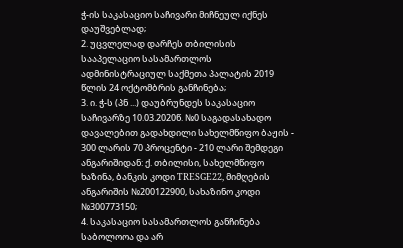ჭ-ის საკასაციო საჩივარი მიჩნეულ იქნეს დაუშვებლად;
2. უცვლელად დარჩეს თბილისის სააპელაციო სასამართლოს ადმინისტრაციულ საქმეთა პალატის 2019 წლის 24 ოქტომბრის განჩინება;
3. ი. ჭ-ს (პნ ...) დაუბრუნდეს საკასაციო საჩივარზე 10.03.2020წ. №0 საგადასახადო დავალებით გადახდილი სახელმწიფო ბაჟის - 300 ლარის 70 პროცენტი - 210 ლარი შემდეგი ანგარიშიდან: ქ. თბილისი, სახელმწიფო ხაზინა, ბანკის კოდი TRESGE22, მიმღების ანგარიშის №200122900, სახაზინო კოდი №300773150;
4. საკასაციო სასამართლოს განჩინება საბოლოოა და არ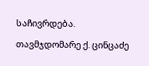საჩივრდება.
თავმჯდომარე ქ. ცინცაძე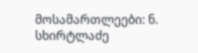მოსამართლეები: ნ. სხირტლაძე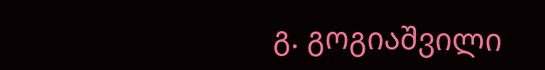გ. გოგიაშვილი